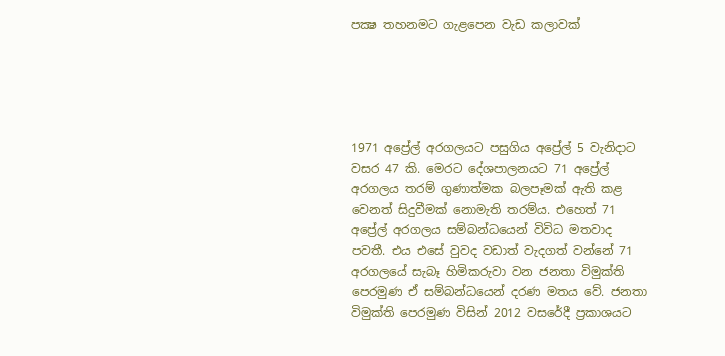පක්‍ෂ තහනමට ගැළපෙන වැඩ කලාවක්





1971 අප්‍රේල් අරගලයට පසුගිය අප්‍රේල් 5 වැනිදාට වසර 47 කි. මෙරට දේශපාලනයට 71 අප්‍රේල් අරගලය තරම් ගුණාත්මක බලපෑමක් ඇති කළ වෙනත් සිදුවීමක් නොමැති තරම්ය. එහෙත් 71 අප්‍රේල් අරගලය සම්බන්ධයෙන් විවිධ මතවාද පවතී. එය එසේ වුවද වඩාත් වැදගත් වන්නේ 71 අරගලයේ සැබෑ හිමිකරුවා වන ජනතා විමුක්ති පෙරමුණ ඒ සම්බන්ධයෙන් දරණ මතය වේ. ජනතා විමුක්ති පෙරමුණ විසින් 2012 වසරේදී ප්‍රකාශයට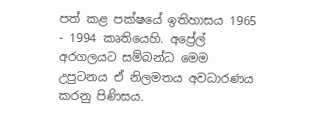පත් කළ පක්ෂයේ ඉතිහාසය 1965 - 1994 කෘතියෙහි. අප්‍රේල් අරගලයට සම්බන්ධ මෙම උපුටනය ඒ නිලමතය අවධාරණය කරනු පිණිසය.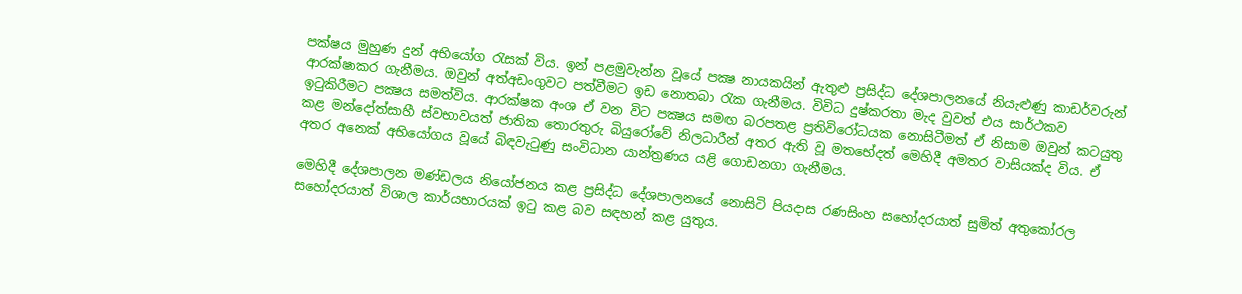පක්ෂය මුහුණ දුන් අභියෝග රැසක් විය. ඉන් පළමුවැන්න වූයේ පක්‍ෂ නායකයින් ඇතුළු ප්‍රසිද්ධ දේශපාලනයේ නියැළුණු කාඩර්වරුන් ආරක්ෂාකර ගැනීමය. ඔවුන් අත්අඩංගුවට පත්වීමට ඉඩ නොතබා රැක ගැනීමය. විවිධ දුෂ්කරතා මැද වුවත් එය සාර්ථකව ඉටුකිරීමට පක්‍ෂය සමත්විය. ආරක්ෂක අංශ ඒ වන විට පක්‍ෂය සමඟ බරපතළ ප්‍රතිවිරෝධයක නොසිටීමත් ඒ නිසාම ඔවුන් කටයුතු කළ මන්දෝත්සාහී ස්වභාවයත් ජාතික තොරතුරු බියුරෝවේ නිලධාරීන් අතර ඇති වූ මතභේදත් මෙහිදී අමතර වාසියක්ද විය. ඒ අතර අනෙක් අභියෝගය වූයේ බිඳවැටුණු සංවිධාන යාන්ත්‍රණය යළි ගොඩනගා ගැනීමය.

මෙහිදී දේශපාලන මණ්ඩලය නියෝජනය කළ ප්‍රසිද්ධ දේශපාලනයේ නොසිටි පියදාස රණසිංහ සහෝදරයාත් සුමිත් අතුකෝරල සහෝදරයාත් විශාල කාර්යභාරයක් ඉටු කළ බව සඳහන් කළ යුතුය.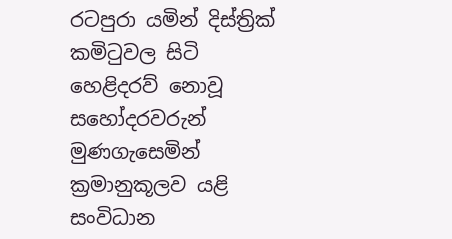රටපුරා යමින් දිස්ත්‍රික් කමිටුවල සිටි හෙළිදරව් නොවූ සහෝදරවරුන් මුණගැසෙමින් ක්‍රමානුකූලව යළි සංවිධාන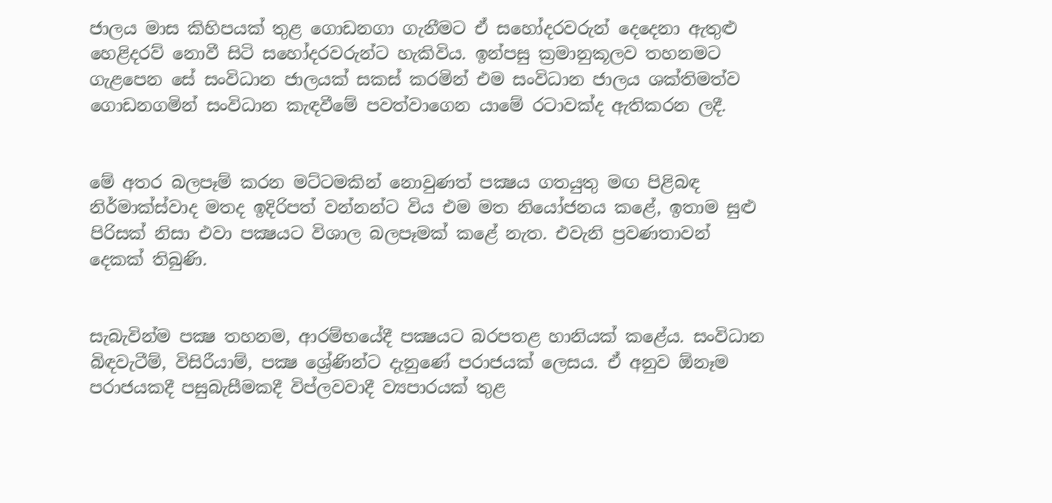ජාලය මාස කිහිපයක් තුළ ගොඩනගා ගැනීමට ඒ සහෝදරවරුන් දෙදෙනා ඇතුළු හෙළිදරව් නොවී සිටි සහෝදරවරුන්ට හැකිවිය. ඉන්පසු ක්‍රමානුකූලව තහනමට ගැළපෙන සේ සංවිධාන ජාලයක් සකස් කරමින් එම සංවිධාන ජාලය ශක්තිමත්ව ගොඩනගමින් සංවිධාන කැඳවීමේ පවත්වාගෙන යාමේ රටාවක්ද ඇතිකරන ලදී.


මේ අතර බලපෑම් කරන මට්ටමකින් නොවුණත් පක්‍ෂය ගතයුතු මඟ පිළිබඳ නිර්මාක්ස්වාද මතද ඉදිරිපත් වන්නන්ට විය එම මත නියෝජනය කළේ, ඉතාම සුළු පිරිසක් නිසා එවා පක්‍ෂයට විශාල බලපෑමක් කළේ නැත. එවැනි ප්‍රවණතාවන් දෙකක් තිබුණි.


සැබැවින්ම පක්‍ෂ තහනම, ආරම්භයේදී පක්‍ෂයට බරපතළ හානියක් කළේය. සංවිධාන බිඳවැටීම්, විසිරීයාම්, පක්‍ෂ ශ්‍රේණින්ට දැනුණේ පරාජයක් ලෙසය. ඒ අනුව ඕනෑම පරාජයකදී පසුබැසීමකදී විප්ලවවාදී ව්‍යපාරයක් තුළ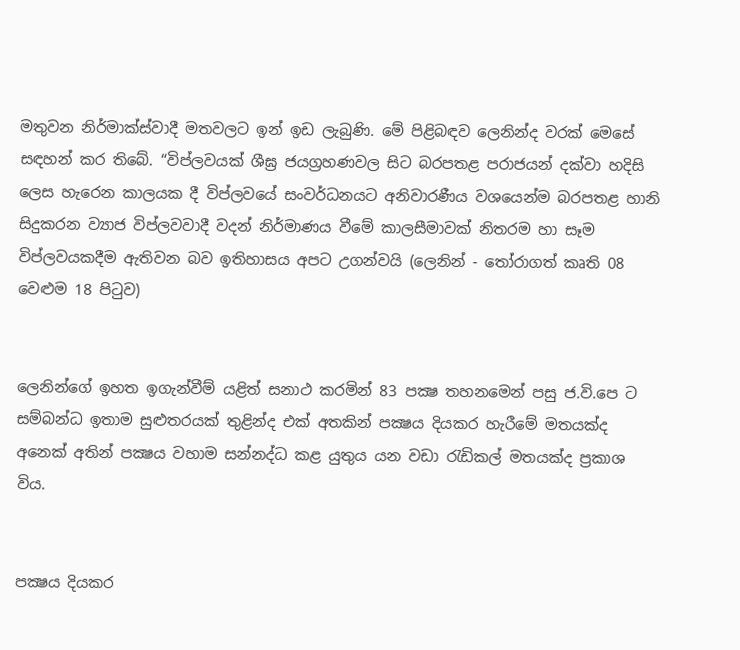මතුවන නිර්මාක්ස්වාදී මතවලට ඉන් ඉඩ ලැබුණි. මේ පිළිබඳව ලෙනින්ද වරක් මෙසේ සඳහන් කර තිබේ. “විප්ලවයක් ශීඝ්‍ර ජයග්‍රහණවල සිට බරපතළ පරාජයන් දක්වා හදිසි ලෙස හැරෙන කාලයක දී විප්ලවයේ සංවර්ධනයට අනිවාරණීය වශයෙන්ම බරපතළ හානි සිදුකරන ව්‍යාජ විප්ලවවාදී වදන් නිර්මාණය වීමේ කාලසීමාවක් නිතරම හා සෑම විප්ලවයකදීම ඇතිවන බව ඉතිහාසය අපට උගන්වයි (ලෙනින් - තෝරාගත් කෘති 08 වෙළුම 18 පිටුව)


ලෙනින්ගේ ඉහත ඉගැන්වීම් යළිත් සනාථ කරමින් 83 පක්‍ෂ තහනමෙන් පසු ජ.වි.පෙ ට සම්බන්ධ ඉතාම සුළුතරයක් තුළින්ද එක් අතකින් පක්‍ෂය දියකර හැරීමේ මතයක්ද අනෙක් අතින් පක්‍ෂය වහාම සන්නද්ධ කළ යුතුය යන වඩා රැඩිකල් මතයක්ද ප්‍රකාශ විය.


පක්‍ෂය දියකර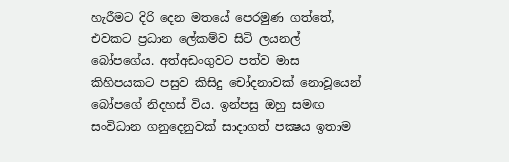හැරීමට දිරි දෙන මතයේ පෙරමුණ ගත්තේ, එවකට ප්‍රධාන ලේකම්ව සිටි ලයනල් බෝපගේය. අත්අඩංගුවට පත්ව මාස කිහිපයකට පසුව කිසිදු චෝදනාවක් නොවූයෙන් බෝපගේ නිදහස් විය. ඉන්පසු ඔහු සමඟ සංවිධාන ගනුදෙනුවක් සාදාගත් පක්‍ෂය ඉතාම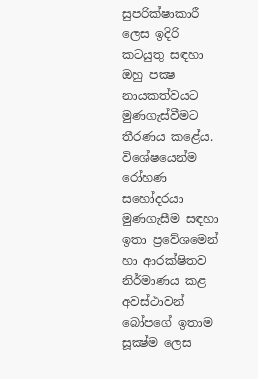සුපරික්ෂාකාරී ලෙස ඉදිරි කටයුතු සඳහා ඔහු පක්‍ෂ නායකත්වයට මුණගැස්වීමට තීරණය කළේය. විශේෂයෙන්ම රෝහණ සහෝදරයා මුණගැසීම සඳහා ඉතා ප්‍රවේශමෙන් හා ආරක්ෂිතව නිර්මාණය කළ අවස්ථාවන් බෝපගේ ඉතාම සූක්‍ෂ්ම ලෙස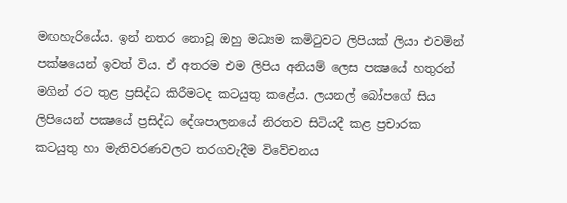මඟහැරියේය. ඉන් නතර නොවූ ඔහු මධ්‍යම කමිටුවට ලිපියක් ලියා එවමින් පක්ෂයෙන් ඉවත් විය. ඒ අතරම එම ලිපිය අනියම් ලෙස පක්‍ෂයේ හතුරන් මගින් රට තුළ ප්‍රසිද්ධ කිරීමටද කටයුතු කළේය. ලයනල් බෝපගේ සිය ලිපියෙන් පක්‍ෂයේ ප්‍රසිද්ධ දේශපාලනයේ නිරතව සිටියදී කළ ප්‍රචාරක කටයුතු හා මැතිවරණවලට තරගවැදීම විවේචනය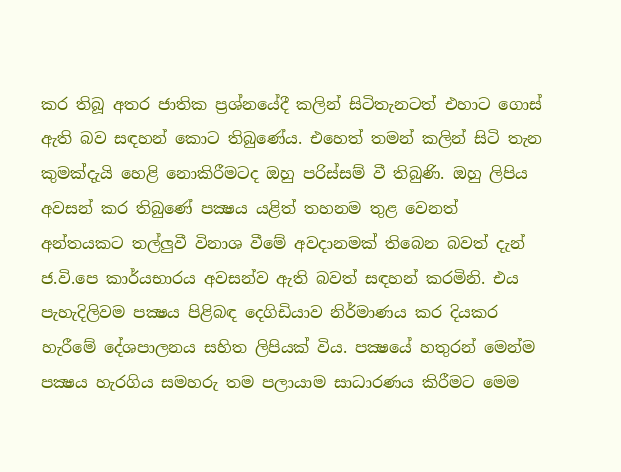කර තිබූ අතර ජාතික ප්‍රශ්නයේදී කලින් සිටිතැනටත් එහාට ගොස් ඇති බව සඳහන් කොට තිබුණේය. එහෙත් තමන් කලින් සිටි තැන කුමක්දැයි හෙළි නොකිරීමටද ඔහු පරිස්සම් වී තිබුණි. ඔහු ලිපිය අවසන් කර තිබුණේ පක්‍ෂය යළිත් තහනම තුළ වෙනත් අන්තයකට තල්ලුවී විනාශ වීමේ අවදානමක් තිබෙන බවත් දැන් ජ.වි.පෙ කාර්යභාරය අවසන්ව ඇති බවත් සඳහන් කරමිනි. එය පැහැදිලිවම පක්‍ෂය පිළිබඳ දෙගිඩියාව නිර්මාණය කර දියකර හැරීමේ දේශපාලනය සහිත ලිපියක් විය. පක්‍ෂයේ හතුරන් මෙන්ම පක්‍ෂය හැරගිය සමහරු තම පලායාම සාධාරණය කිරීමට මෙම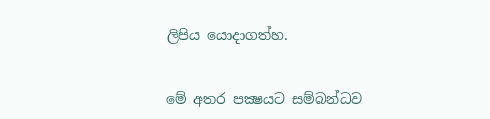ලිපිය යොදාගත්හ.


මේ අතර පක්‍ෂයට සම්බන්ධව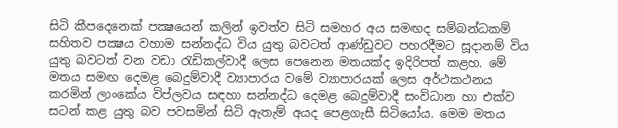සිටි කීපදෙනෙක් පක්‍ෂයෙන් කලින් ඉවත්ව සිටි සමහර අය සමඟද සම්බන්ධකම් සහිතව පක්‍ෂය වහාම සන්නද්ධ විය යුතු බවටත් ආණ්ඩුවට පහරදීමට සූදානම් විය යුතු බවටත් වන වඩා රැඩිකල්වාදී ලෙස පෙනෙන මතයක්ද ඉදිරිපත් කළහ. මේ මතය සමඟ දෙමළ බෙදුම්වාදී ව්‍යාපාරය වමේ ව්‍යාපාරයක් ලෙස අර්ථකථනය කරමින් ලාංකේය විප්ලවය සඳහා සන්නද්ධ දෙමළ බෙදුම්වාදී සංවිධාන හා එක්ව සටන් කළ යුතු බව පවසමින් සිටි ඇතැම් අයද පෙළගැසී සිටියෝය. මෙම මතය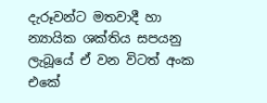දැරූවන්ට මතවාදී හා න්‍යායික ශක්තිය සපයනු ලැබූයේ ඒ වන විටත් අංක එකේ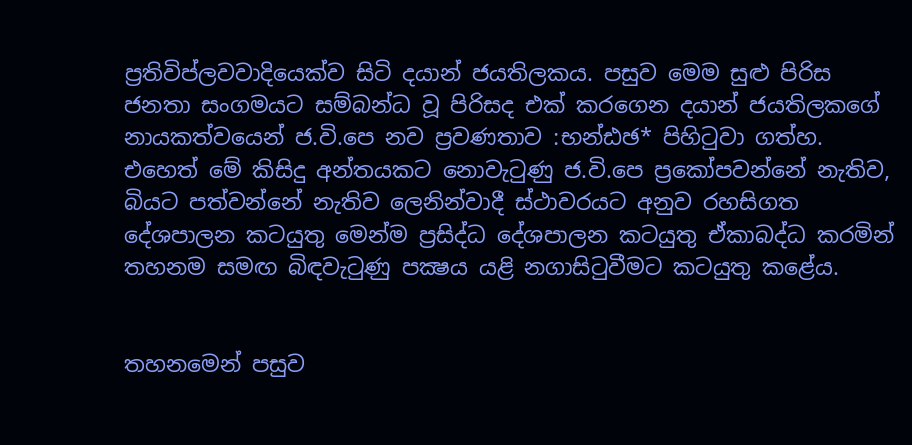ප්‍රතිවිප්ලවවාදියෙක්ව සිටි දයාන් ජයතිලකය. පසුව මෙම සුළු පිරිස ජනතා සංගමයට සම්බන්ධ වූ පිරිසද එක් කරගෙන දයාන් ජයතිලකගේ නායකත්වයෙන් ජ.වි.පෙ නව ප්‍රවණතාව :භන්‍ඪඡ* පිහිටුවා ගත්හ. එහෙත් මේ කිසිදු අන්තයකට නොවැටුණු ජ.වි.පෙ ප්‍රකෝපවන්නේ නැතිව, බියට පත්වන්නේ නැතිව ලෙනින්වාදී ස්ථාවරයට අනුව රහසිගත දේශපාලන කටයුතු මෙන්ම ප්‍රසිද්ධ දේශපාලන කටයුතු ඒකාබද්ධ කරමින් තහනම සමඟ බිඳවැටුණු පක්‍ෂය යළි නගාසිටුවීමට කටයුතු කළේය.


තහනමෙන් පසුව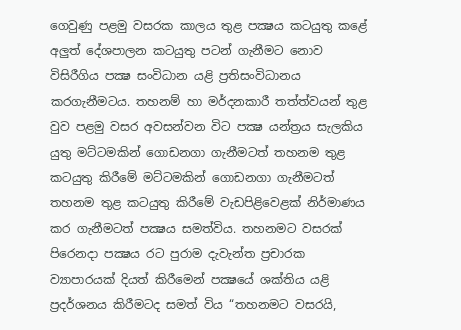ගෙවුණු පළමු වසරක කාලය තුළ පක්‍ෂය කටයුතු කළේ අලුත් දේශපාලන කටයුතු පටන් ගැනීමට නොව විසිරීගිය පක්‍ෂ සංවිධාන යළි ප්‍රතිසංවිධානය කරගැනීමටය. තහනම් හා මර්දනකාරී තත්ත්වයන් තුළ වුව පළමු වසර අවසන්වන විට පක්‍ෂ යන්ත්‍රය සැලකිය යුතු මට්ටමකින් ගොඩනගා ගැනීමටත් තහනම තුළ කටයුතු කිරීමේ මට්ටමකින් ගොඩනගා ගැනීමටත් තහනම තුළ කටයුතු කිරීමේ වැඩපිළිවෙළක් නිර්මාණය කර ගැනීමටත් පක්‍ෂය සමත්විය. තහනමට වසරක් පිරෙනදා පක්‍ෂය රට පුරාම දැවැන්ත ප්‍රචාරක ව්‍යාපාරයක් දියත් කිරීමෙන් පක්‍ෂයේ ශක්තිය යළි ප්‍රදර්ශනය කිරීමටද සමත් විය “තහනමට වසරයි,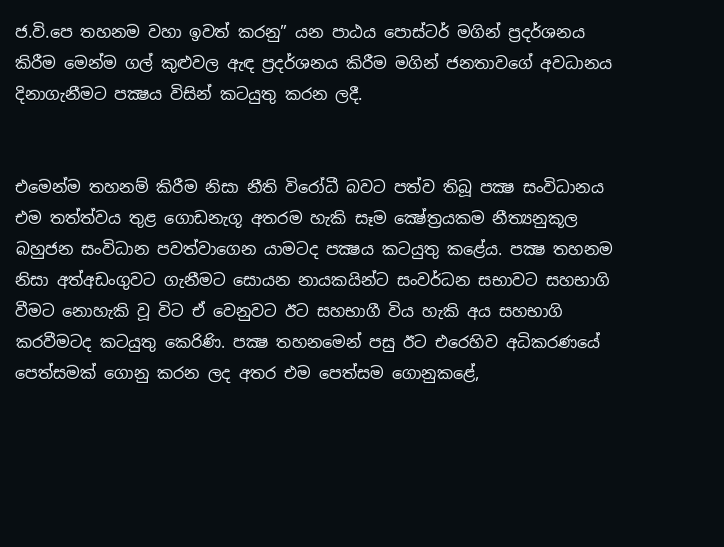ජ.වි.පෙ තහනම වහා ඉවත් කරනු” යන පාඨය පොස්ටර් මගින් ප්‍රදර්ශනය කිරීම මෙන්ම ගල් කුළුවල ඇඳ ප්‍රදර්ශනය කිරීම මගින් ජනතාවගේ අවධානය දිනාගැනීමට පක්‍ෂය විසින් කටයුතු කරන ලදී.


එමෙන්ම තහනම් කිරීම නිසා නීති විරෝධී බවට පත්ව තිබූ පක්‍ෂ සංවිධානය එම තත්ත්වය තුළ ගොඩනැගූ අතරම හැකි සෑම ක්‍ෂේත්‍රයකම නීත්‍යනුකූල බහුජන සංවිධාන පවත්වාගෙන යාමටද පක්‍ෂය කටයුතු කළේය. පක්‍ෂ තහනම නිසා අත්අඩංගුවට ගැනීමට සොයන නායකයින්ට සංවර්ධන සභාවට සහභාගි වීමට නොහැකි වූ විට ඒ වෙනුවට ඊට සහභාගී විය හැකි අය සහභාගි කරවීමටද කටයුතු කෙරිණි. පක්‍ෂ තහනමෙන් පසු ඊට එරෙහිව අධිකරණයේ පෙත්සමක් ගොනු කරන ලද අතර එම පෙත්සම ගොනුකළේ,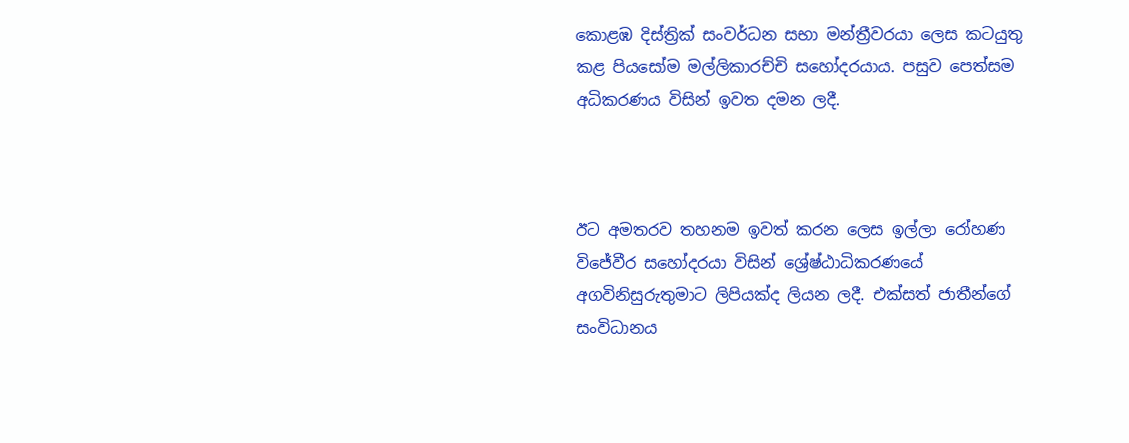කොළඹ දිස්ත්‍රික් සංවර්ධන සභා මන්ත්‍රීවරයා ලෙස කටයුතු කළ පියසෝම මල්ලිකාරච්චි සහෝදරයාය. පසුව පෙත්සම අධිකරණය විසින් ඉවත දමන ලදී.



ඊට අමතරව තහනම ඉවත් කරන ලෙස ඉල්ලා රෝහණ විජේවීර සහෝදරයා විසින් ශ්‍රේෂ්ඨාධිකරණයේ අගවිනිසුරුතුමාට ලිපියක්ද ලියන ලදී. එක්සත් ජාතීන්ගේ සංවිධානය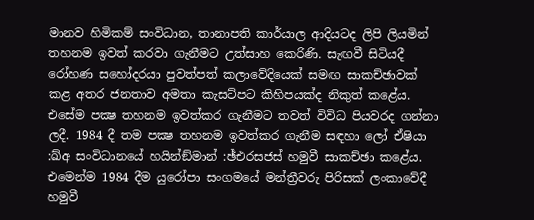මානව හිමිකම් සංවිධාන, තානාපති කාර්යාල ආදියටද ලිපි ලියමින් තහනම ඉවත් කරවා ගැනීමට උත්සාහ කෙරිණි. සැඟවී සිටියදී රෝහණ සහෝදරයා පුවත්පත් කලාවේදියෙක් සමඟ සාකච්ඡාවක් කළ අතර ජනතාව අමතා කැසට්පට කිහිපයක්ද නිකුත් කළේය. එසේම පක්‍ෂ තහනම ඉවත්කර ගැනීමට තවත් විවිධ පියවරද ගන්නා ලදී. 1984 දී තම පක්‍ෂ තහනම ඉවත්කර ගැනීම සඳහා ලෝ ඒෂියා :ඛ්අ සංවිධානයේ හයින්ඞ්මාන් :ඡ්එරසජස් හමුවී සාකච්ඡා කළේය. එමෙන්ම 1984 දීම යුරෝපා සංගමයේ මන්ත්‍රීවරු පිරිසක් ලංකාවේදී හමුවී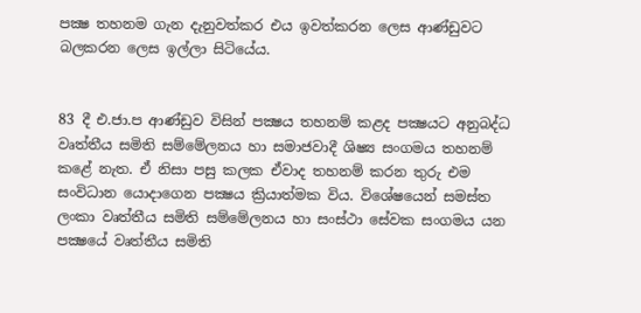පක්‍ෂ තහනම ගැන දැනුවත්කර එය ඉවත්කරන ලෙස ආණ්ඩුවට බලකරන ලෙස ඉල්ලා සිටියේය.


83 දී එ.ජා.ප ආණ්ඩුව විසින් පක්‍ෂය තහනම් කළද පක්‍ෂයට අනුබද්ධ වෘත්තීය සමිති සම්මේලනය හා සමාජවාදී ශිෂ්‍ය සංගමය තහනම් කළේ නැත. ඒ නිසා පසු කලක ඒවාද තහනම් කරන තුරු එම සංවිධාන යොදාගෙන පක්‍ෂය ක්‍රියාත්මක විය. විශේෂයෙන් සමස්ත ලංකා වෘත්තීය සමිති සම්මේලනය හා සංස්ථා සේවක සංගමය යන පක්‍ෂයේ වෘත්තීය සමිති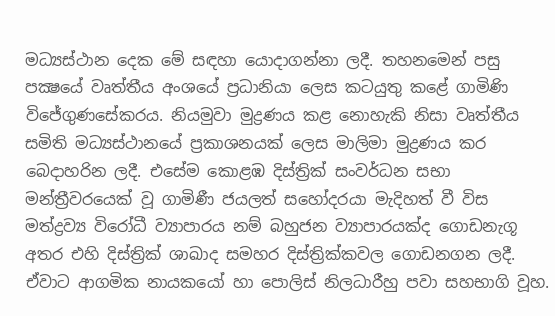මධ්‍යස්ථාන දෙක මේ සඳහා යොදාගන්නා ලදී. තහනමෙන් පසු පක්‍ෂයේ වෘත්තීය අංශයේ ප්‍රධානියා ලෙස කටයුතු කළේ ගාමිණි විජේගුණසේකරය. නියමුවා මුද්‍රණය කළ නොහැකි නිසා වෘත්තීය සමිති මධ්‍යස්ථානයේ ප්‍රකාශනයක් ලෙස මාලිමා මුද්‍රණය කර බෙදාහරින ලදී. එසේම කොළඹ දිස්ත්‍රික් සංවර්ධන සභා මන්ත්‍රීවරයෙක් වූ ගාමිණී ජයලත් සහෝදරයා මැදිහත් වී විස මත්ද්‍රව්‍ය විරෝධී ව්‍යාපාරය නම් බහුජන ව්‍යාපාරයක්ද ගොඩනැගූ අතර එහි දිස්ත්‍රික් ශාඛාද සමහර දිස්ත්‍රික්කවල ගොඩනගන ලදී. ඒවාට ආගමික නායකයෝ හා පොලිස් නිලධාරීහු පවා සහභාගි වූහ.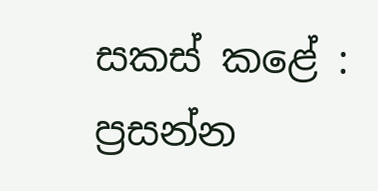සකස් කළේ :
ප්‍රසන්න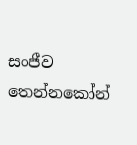සංජීව තෙන්නකෝන්